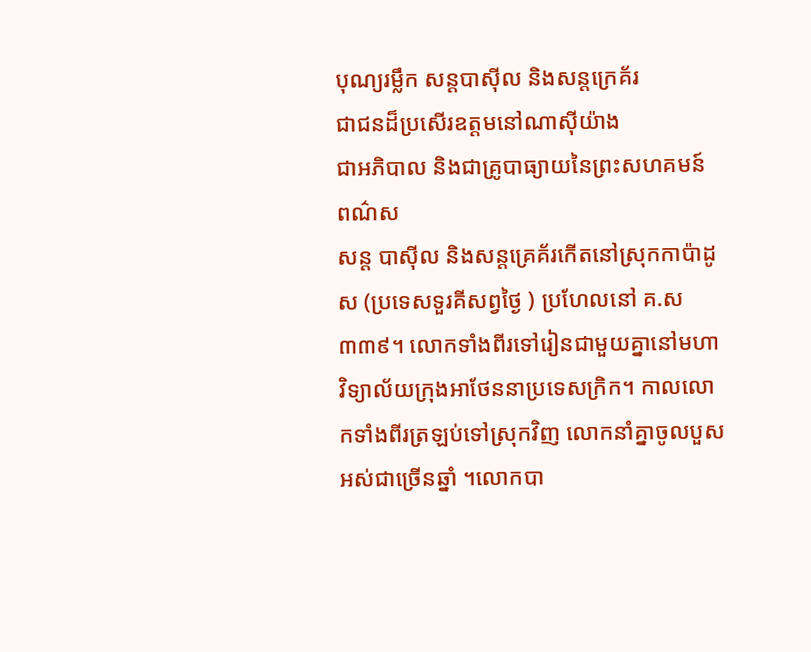បុណ្យរម្លឹក សន្ដបាស៊ីល និងសន្ដក្រេគ័រ
ជាជនដ៏ប្រសើរឧត្ដមនៅណាស៊ីយ៉ាង
ជាអភិបាល និងជាគ្រូបាធ្យាយនៃព្រះសហគមន៍
ពណ៌ស
សន្ត បាស៊ីល និងសន្តគ្រេគ័រកើតនៅស្រុកកាប៉ាដូស (ប្រទេសទួរគីសព្វថ្ងៃ ) ប្រហែលនៅ គ.ស ៣៣៩។ លោកទាំងពីរទៅរៀនជាមួយគ្នានៅមហាវិទ្យាល័យក្រុងអាថែននាប្រទេសក្រិក។ កាលលោកទាំងពីរត្រឡប់ទៅស្រុកវិញ លោកនាំគ្នាចូលបួសអស់ជាច្រើនឆ្នាំ ។លោកបា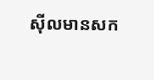ស៊ីលមានសក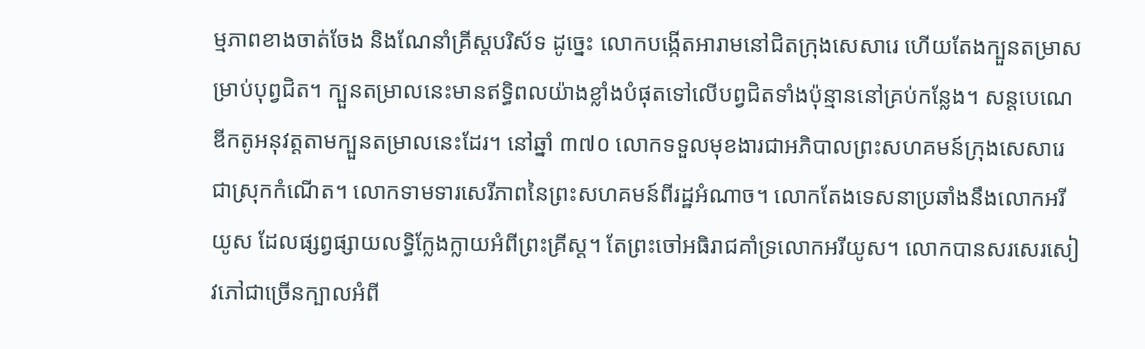ម្មភាពខាងចាត់ចែង និងណែនាំគ្រីស្តបរិស័ទ ដូច្នេះ លោកបង្កើតអារាមនៅជិតក្រុងសេសារេ ហើយតែងក្បួនតម្រាសម្រាប់បុព្វជិត។ ក្បួនតម្រាលនេះមានឥទ្ធិពលយ៉ាងខ្លាំងបំផុតទៅលើបព្វជិតទាំងប៉ុន្មាននៅគ្រប់កន្លែង។ សន្តបេណេឌីកតូអនុវត្តតាមក្បួនតម្រាលនេះដែរ។ នៅឆ្នាំ ៣៧០ លោកទទួលមុខងារជាអភិបាលព្រះសហគមន៍ក្រុងសេសារេជាស្រុកកំណើត។ លោកទាមទារសេរីភាពនៃព្រះសហគមន៍ពីរដ្ឋអំណាច។ លោកតែងទេសនាប្រឆាំងនឹងលោកអរីយូស ដែលផ្សព្វផ្សាយលទ្ធិក្លែងក្លាយអំពីព្រះគ្រីស្ត។ តែព្រះចៅអធិរាជគាំទ្រលោកអរីយូស។ លោកបានសរសេរសៀវភៅជាច្រើនក្បាលអំពី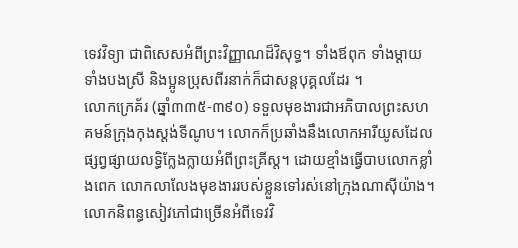ទេវវិទ្យា ជាពិសេសអំពីព្រះវិញ្ញាណដ៏វិសុទ្ធ។ ទាំងឪពុក ទាំងម្តាយ ទាំងបងស្រី និងប្អូនប្រុសពីរនាក់ក៏ជាសន្តបុគ្គលដែរ ។
លោកក្រេគ័រ (ឆ្នាំ៣៣៥-៣៩០) ទទួលមុខងារជាអភិបាលព្រះសហគមន៍ក្រុងកុងស្តង់ទីណូប។ លោកក៏ប្រឆាំងនឹងលោកអារីយូសដែលផ្សព្វផ្សាយលទ្ធិក្លែងក្លាយអំពីព្រះគ្រីស្ត។ ដោយខ្មាំងធ្វើបាបលោកខ្លាំងពេក លោកលាលែងមុខងាររបស់ខ្លួនទៅរស់នៅក្រុងណាស៊ីយ៉ាង។ លោកនិពន្ធសៀវភៅជាច្រើនអំពីទេវវិ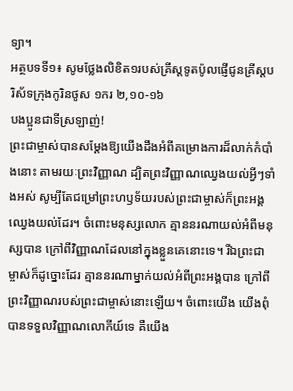ទ្យា។
អត្ថបទទី១៖ សូមថ្លែងលិខិត១របស់គ្រីស្ដទូតប៉ូលផ្ញើជូនគ្រីស្ដបរិស័ទក្រុងកូរិនថូស ១ករ ២,១០-១៦
បងប្អូនជាទីស្រឡាញ់!
ព្រះជាម្ចាស់បានសម្ដែងឱ្យយើងដឹងអំពីគម្រោងការដ៏លាក់កំបាំងនោះ តាមរយៈព្រះវិញ្ញាណ ដ្បិតព្រះវិញ្ញាណឈ្វេងយល់អ្វីៗទាំងអស់ សូម្បីតែជម្រៅព្រះហឫទ័យរបស់ព្រះជាម្ចាស់ក៏ព្រះអង្គឈ្វេងយល់ដែរ។ ចំពោះមនុស្សលោក គ្មាននរណាយល់អំពីមនុស្សបាន ក្រៅពីវិញ្ញាណដែលនៅក្នុងខ្លួនគេនោះទេ។ រីឯព្រះជាម្ចាស់ក៏ដូច្នោះដែរ គ្មាននរណាម្នាក់យល់អំពីព្រះអង្គបាន ក្រៅពីព្រះវិញ្ញាណរបស់ព្រះជាម្ចាស់នោះឡើយ។ ចំពោះយើង យើងពុំបានទទួលវិញ្ញាណលោកីយ៍ទេ គឺយើង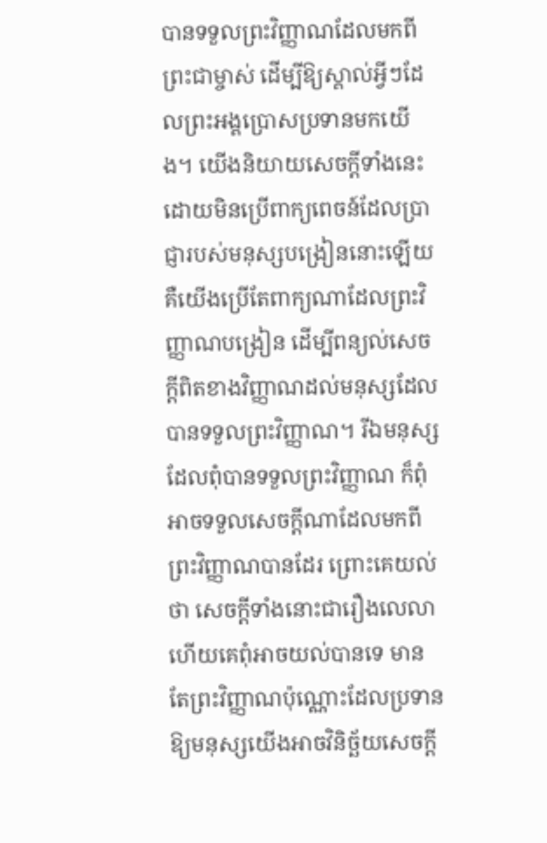បានទទួលព្រះវិញ្ញាណដែលមកពីព្រះជាម្ចាស់ ដើម្បីឱ្យស្គាល់អ្វីៗដែលព្រះអង្គប្រោសប្រទានមកយើង។ យើងនិយាយសេចក្ដីទាំងនេះ ដោយមិនប្រើពាក្យពេចន៍ដែលប្រាជ្ញារបស់មនុស្សបង្រៀននោះឡើយ គឺយើងប្រើតែពាក្យណាដែលព្រះវិញ្ញាណបង្រៀន ដើម្បីពន្យល់សេចក្ដីពិតខាងវិញ្ញាណដល់មនុស្សដែលបានទទួលព្រះវិញ្ញាណ។ រីឯមនុស្សដែលពុំបានទទួលព្រះវិញ្ញាណ ក៏ពុំអាចទទួលសេចក្ដីណាដែលមកពីព្រះវិញ្ញាណបានដែរ ព្រោះគេយល់ថា សេចក្ដីទាំងនោះជារឿងលេលា ហើយគេពុំអាចយល់បានទេ មានតែព្រះវិញ្ញាណប៉ុណ្ណោះដែលប្រទានឱ្យមនុស្សយើងអាចវិនិច្ឆ័យសេចក្ដី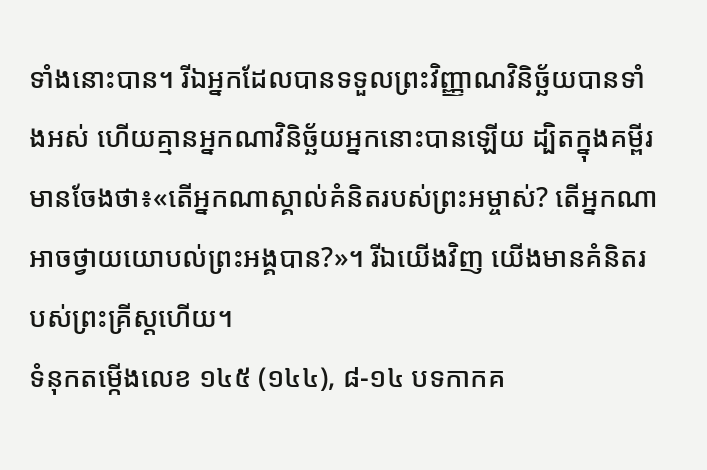ទាំងនោះបាន។ រីឯអ្នកដែលបានទទួលព្រះវិញ្ញាណវិនិច្ឆ័យបានទាំងអស់ ហើយគ្មានអ្នកណាវិនិច្ឆ័យអ្នកនោះបានឡើយ ដ្បិតក្នុងគម្ពីរមានចែងថា៖«តើអ្នកណាស្គាល់គំនិតរបស់ព្រះអម្ចាស់? តើអ្នកណាអាចថ្វាយយោបល់ព្រះអង្គបាន?»។ រីឯយើងវិញ យើងមានគំនិតរបស់ព្រះគ្រីស្តហើយ។
ទំនុកតម្កើងលេខ ១៤៥ (១៤៤), ៨-១៤ បទកាកគ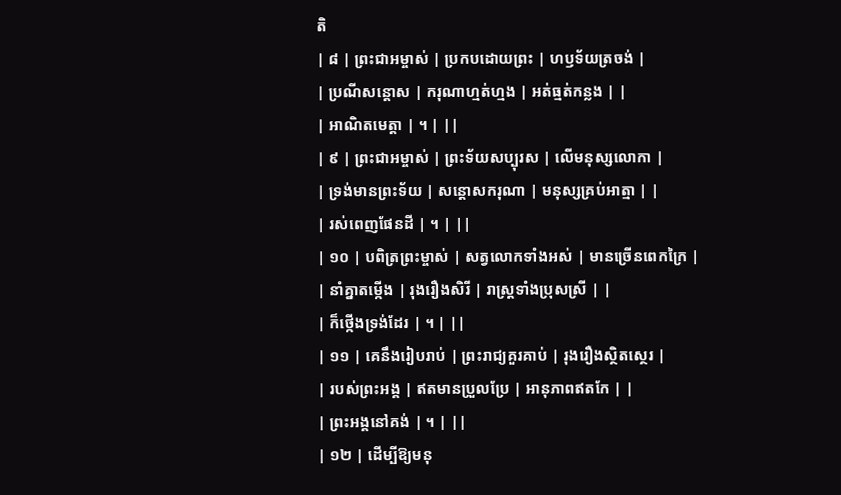តិ
| ៨ | ព្រះជាអម្ចាស់ | ប្រកបដោយព្រះ | ហឫទ័យត្រចង់ |
| ប្រណីសន្តោស | ករុណាហ្មត់ហ្មង | អត់ធ្មត់កន្លង | |
| អាណិតមេត្តា | ។ | ||
| ៩ | ព្រះជាអម្ចាស់ | ព្រះទ័យសប្បុរស | លើមនុស្សលោកា |
| ទ្រង់មានព្រះទ័យ | សន្តោសករុណា | មនុស្សគ្រប់អាត្មា | |
| រស់ពេញផែនដី | ។ | ||
| ១០ | បពិត្រព្រះម្ចាស់ | សត្វលោកទាំងអស់ | មានច្រើនពេកក្រៃ |
| នាំគ្នាតម្កើង | រុងរឿងសិរី | រាស្រ្តទាំងប្រុសស្រី | |
| ក៏ថ្កើងទ្រង់ដែរ | ។ | ||
| ១១ | គេនឹងរៀបរាប់ | ព្រះរាជ្យគួរគាប់ | រុងរឿងស្ថិតស្ថេរ |
| របស់ព្រះអង្គ | ឥតមានប្រួលប្រែ | អានុភាពឥតកែ | |
| ព្រះអង្គនៅគង់ | ។ | ||
| ១២ | ដើម្បីឱ្យមនុ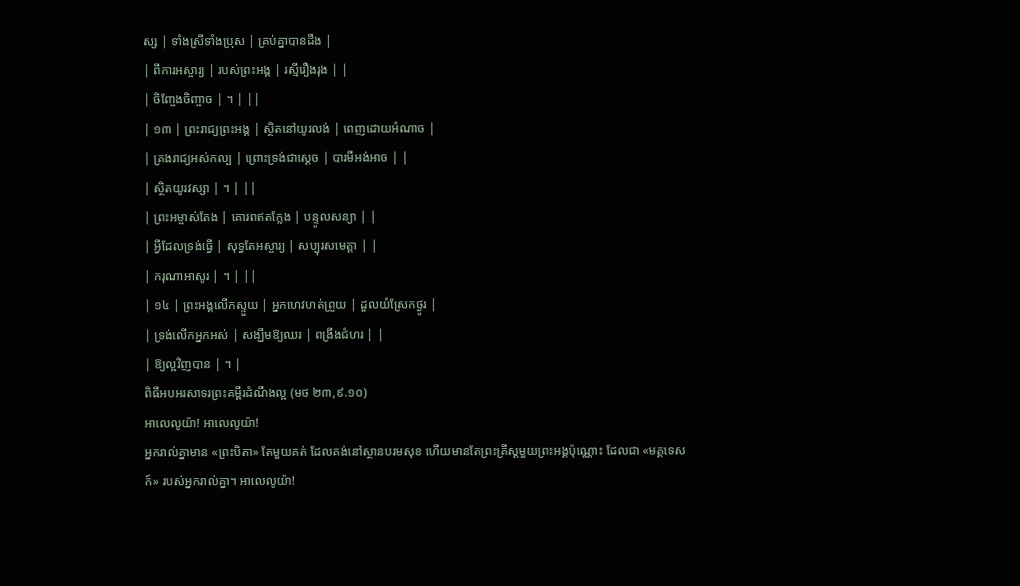ស្ស | ទាំងស្រីទាំងប្រុស | គ្រប់គ្នាបានដឹង |
| ពីការអស្ចារ្យ | របស់ព្រះអង្គ | រស្មីរឿងរុង | |
| ចិញ្ចែងចិញ្ចាច | ។ | ||
| ១៣ | ព្រះរាជ្យព្រះអង្គ | ស្ថិតនៅយូរលង់ | ពេញដោយអំណាច |
| គ្រងរាជ្យអស់កល្ប | ព្រោះទ្រង់ជាស្តេច | បារមីអង់អាច | |
| ស្ថិតយូរវស្សា | ។ | ||
| ព្រះអម្ចាស់តែង | គោរពឥតក្លែង | បន្ទូលសន្យា | |
| អ្វីដែលទ្រង់ធើ្វ | សុទ្ធតែអស្ចារ្យ | សប្បុរសមេត្តា | |
| ករុណាអាសូរ | ។ | ||
| ១៤ | ព្រះអង្គលើកស្ទួយ | អ្នកហេវហត់ព្រួយ | ដួលយំស្រែកថ្ងូរ |
| ទ្រង់លើកអ្នកអស់ | សង្ឃឹមឱ្យឈរ | ពង្រឹងជំហរ | |
| ឱ្យល្អវិញបាន | ។ |
ពិធីអបអរសាទរព្រះគម្ពីរដំណឹងល្អ (មថ ២៣,៩.១០)
អាលេលូយ៉ា! អាលេលូយ៉ា!
អ្នករាល់គ្នាមាន «ព្រះបិតា» តែមួយគត់ ដែលគង់នៅស្ថានបរមសុខ ហើយមានតែព្រះគ្រីស្ដមួយព្រះអង្គប៉ុណ្ណោះ ដែលជា «មគ្គទេសក៍» របស់អ្នករាល់គ្នា។ អាលេលូយ៉ា!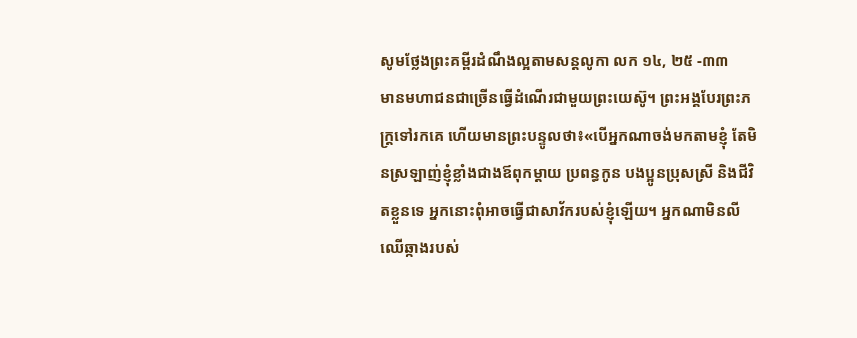សូមថ្លែងព្រះគម្ពីរដំណឹងល្អតាមសន្តលូកា លក ១៤, ២៥ -៣៣
មានមហាជនជាច្រើនធ្វើដំណើរជាមួយព្រះយេស៊ូ។ ព្រះអង្គបែរព្រះភក្ត្រទៅរកគេ ហើយមានព្រះបន្ទូលថា៖«បើអ្នកណាចង់មកតាមខ្ញុំ តែមិនស្រឡាញ់ខ្ញុំខ្លាំងជាងឪពុកម្ដាយ ប្រពន្ធកូន បងប្អូនប្រុសស្រី និងជីវិតខ្លួនទេ អ្នកនោះពុំអាចធ្វើជាសាវ័ករបស់ខ្ញុំឡើយ។ អ្នកណាមិនលីឈើឆ្កាងរបស់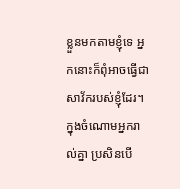ខ្លួនមកតាមខ្ញុំទេ អ្នកនោះក៏ពុំអាចធ្វើជាសាវ័ករបស់ខ្ញុំដែរ។ ក្នុងចំណោមអ្នករាល់គ្នា ប្រសិនបើ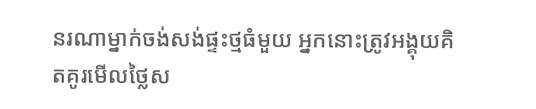នរណាម្នាក់ចង់សង់ផ្ទះថ្មធំមួយ អ្នកនោះត្រូវអង្គុយគិតគូរមើលថ្លៃស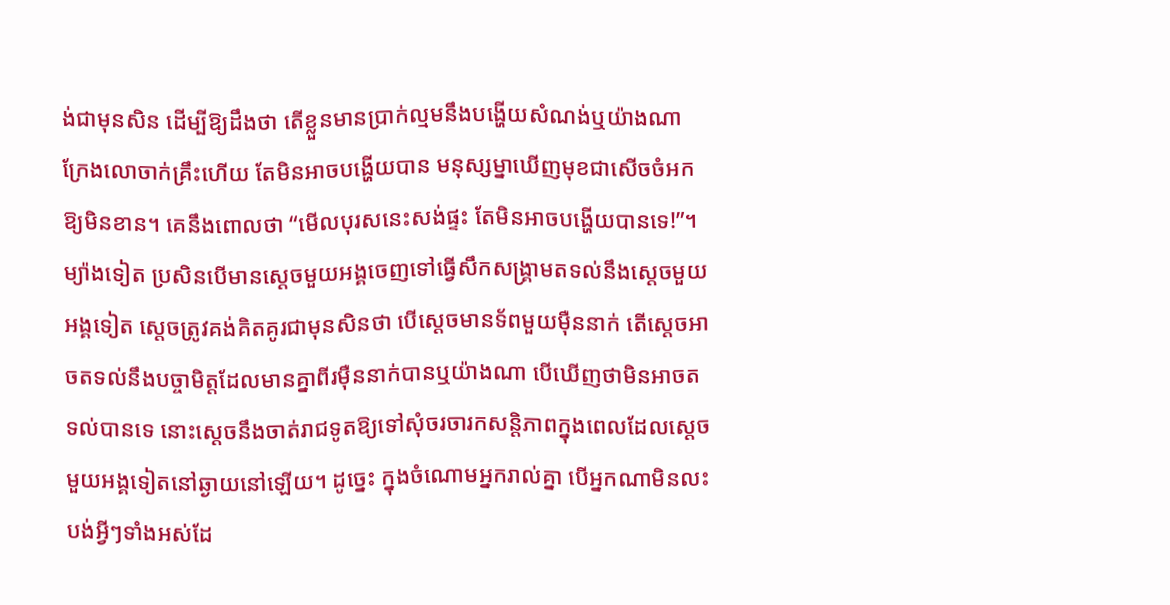ង់ជាមុនសិន ដើម្បីឱ្យដឹងថា តើខ្លួនមានប្រាក់ល្មមនឹងបង្ហើយសំណង់ឬយ៉ាងណា ក្រែងលោចាក់គ្រឹះហើយ តែមិនអាចបង្ហើយបាន មនុស្សម្នាឃើញមុខជាសើចចំអកឱ្យមិនខាន។ គេនឹងពោលថា “មើលបុរសនេះសង់ផ្ទះ តែមិនអាចបង្ហើយបានទេ!”។ ម្យ៉ាងទៀត ប្រសិនបើមានស្ដេចមួយអង្គចេញទៅធ្វើសឹកសង្គ្រាមតទល់នឹងស្ដេចមួយអង្គទៀត ស្ដេចត្រូវគង់គិតគូរជាមុនសិនថា បើស្ដេចមានទ័ពមួយម៉ឺននាក់ តើស្ដេចអាចតទល់នឹងបច្ចាមិត្តដែលមានគ្នាពីរម៉ឺននាក់បានឬយ៉ាងណា បើឃើញថាមិនអាចតទល់បានទេ នោះស្ដេចនឹងចាត់រាជទូតឱ្យទៅសុំចរចារកសន្តិភាពក្នុងពេលដែលស្ដេចមួយអង្គទៀតនៅឆ្ងាយនៅឡើយ។ ដូច្នេះ ក្នុងចំណោមអ្នករាល់គ្នា បើអ្នកណាមិនលះបង់អ្វីៗទាំងអស់ដែ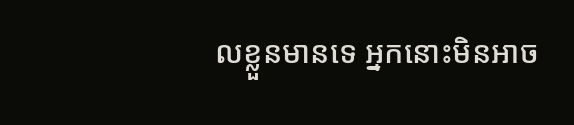លខ្លួនមានទេ អ្នកនោះមិនអាច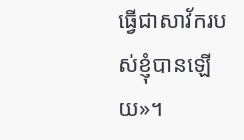ធ្វើជាសាវ័ករបស់ខ្ញុំបានឡើយ»។